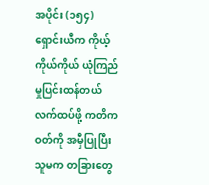အပိုင်း (၁၅၄)
ရှောင်းယီက ကိုယ့်ကိုယ်ကိုယ် ယုံကြည်မှုပြင်းထန်တယ်
လက်ထပ်ဖို့ ကတိကဝတ်ကို အမှီပြုပြီး သူမက တခြားတွေ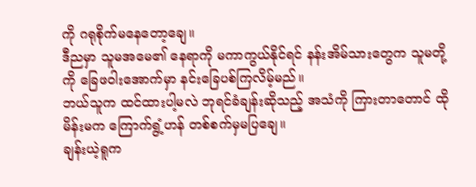ကို ဂရုစိုက်မနေတော့ချေ။
ဒီညမှာ သူမအမေ၏ နေရာကို မကာကွယ်နိုင်ရင် နန်းအိမ်သားတွေက သူမတို့ကို ခြေဖဝါးအောက်မှာ နင်းခြေပစ်ကြလိမ့်မည်။
ဘယ်သူက ထင်ထားပါ့မလဲ ဘုရင်ခံချန်းဆိုသည့် အသံကို ကြားတာတောင် ထိုမိန်းမက ကြောက်ရွံ့ဟန် တစ်စက်မှမပြချေ။
ချန်းယဲ့ရူက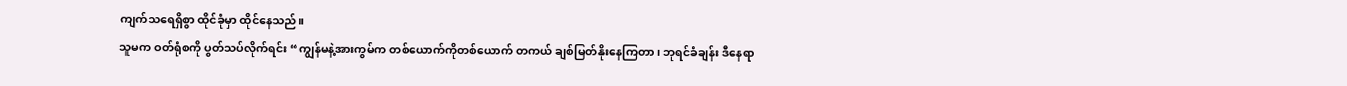ကျက်သရေရှိစွာ ထိုင်ခုံမှာ ထိုင်နေသည်။
သူမက ဝတ်ရုံစကို ပွတ်သပ်လိုက်ရင်း “ကျွန်မနဲ့အားကွမ်က တစ်ယောက်ကိုတစ်ယောက် တကယ် ချစ်မြတ်နိုးနေကြတာ၊ ဘုရင်ခံချန်း ဒီနေရာ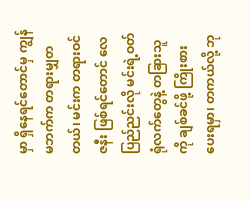မှာ ရှိနေရင်တောင်မှ ကျွန်မဘက်က တရားမျှတတယ်၊ မင်းက တရားဝင်ဇနီး ဖြစ်ရင်တောင် လေပြည်ညင်းလို မင်းရဲ့ဝတ်ရုံလက်တွေနဲ့ တခြားသူကို ချစ်ခင်ဖို့ ကြိုးစားပေးရမှာ၊ တကယ်လို့ ဘု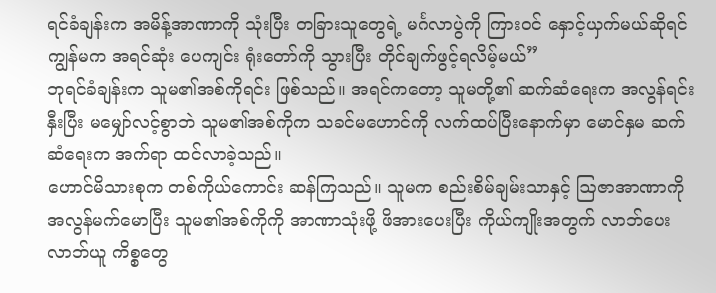ရင်ခံချန်းက အမိန့်အာဏာကို သုံးပြီး တခြားသူတွေရဲ့ မင်္ဂလာပွဲကို ကြားဝင် နှောင့်ယှက်မယ်ဆိုရင် ကျွန်မက အရင်ဆုံး ပေကျင်း ရုံးတော်ကို သွားပြီး တိုင်ချက်ဖွင့်ရလိမ့်မယ်”
ဘုရင်ခံချန်းက သူမ၏အစ်ကိုရင်း ဖြစ်သည်။ အရင်ကတော့ သူမတို့၏ ဆက်ဆံရေးက အလွန်ရင်းနှီးပြီး မမျှော်လင့်စွာဘဲ သူမ၏အစ်ကိုက သခင်မဟောင်ကို လက်ထပ်ပြီးနောက်မှာ မောင်နှမ ဆက်ဆံရေးက အက်ရာ ထင်လာခဲ့သည်။
ဟောင်မိသားစုက တစ်ကိုယ်ကောင်း ဆန်ကြသည်။ သူမက စည်းစိမ်ချမ်းသာနှင့် ဩဇာအာဏာကို အလွန်မက်မောပြီး သူမ၏အစ်ကိုကို အာဏာသုံးဖို့ ဖိအားပေးပြီး ကိုယ်ကျိုးအတွက် လာဘ်ပေးလာဘ်ယူ ကိစ္စတွေ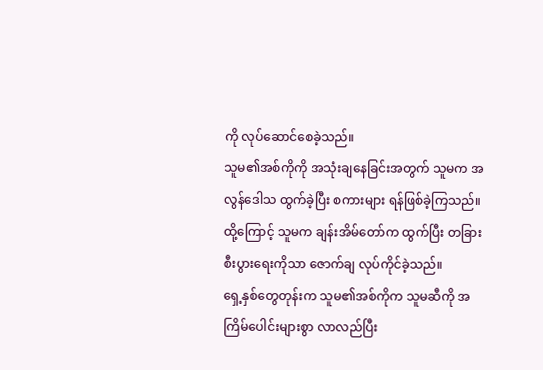ကို လုပ်ဆောင်စေခဲ့သည်။
သူမ၏အစ်ကိုကို အသုံးချနေခြင်းအတွက် သူမက အလွန်ဒေါသ ထွက်ခဲ့ပြီး စကားများ ရန်ဖြစ်ခဲ့ကြသည်။ ထို့ကြောင့် သူမက ချန်းအိမ်တော်က ထွက်ပြီး တခြား စီးပွားရေးကိုသာ ဇောက်ချ လုပ်ကိုင်ခဲ့သည်။
ရှေ့နှစ်တွေတုန်းက သူမ၏အစ်ကိုက သူမဆီကို အကြိမ်ပေါင်းများစွာ လာလည်ပြီး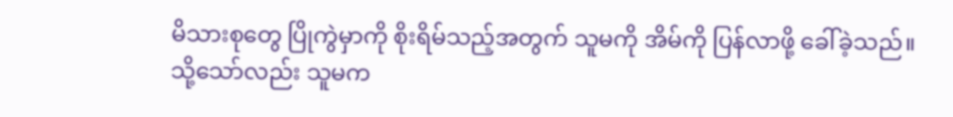မိသားစုတွေ ပြိုကွဲမှာကို စိုးရိမ်သည့်အတွက် သူမကို အိမ်ကို ပြန်လာဖို့ ခေါ်ခဲ့သည်။ သို့သော်လည်း သူမက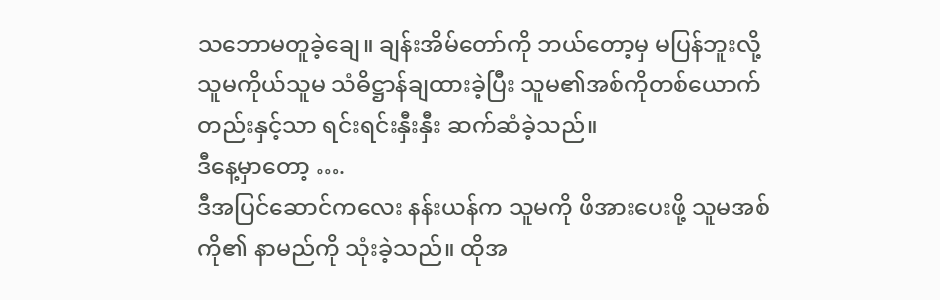သဘောမတူခဲ့ချေ။ ချန်းအိမ်တော်ကို ဘယ်တော့မှ မပြန်ဘူးလို့ သူမကိုယ်သူမ သံဓိဋ္ဌာန်ချထားခဲ့ပြီး သူမ၏အစ်ကိုတစ်ယောက်တည်းနှင့်သာ ရင်းရင်းနှီးနှီး ဆက်ဆံခဲ့သည်။
ဒီနေ့မှာတော့ ….
ဒီအပြင်ဆောင်ကလေး နန်းယန်က သူမကို ဖိအားပေးဖို့ သူမအစ်ကို၏ နာမည်ကို သုံးခဲ့သည်။ ထိုအ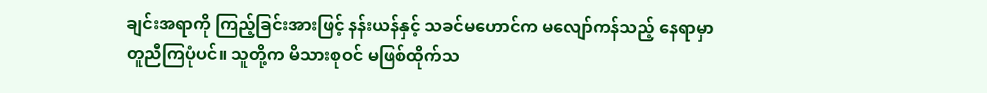ချင်းအရာကို ကြည့်ခြင်းအားဖြင့် နန်းယန်နှင့် သခင်မဟောင်က မလျော်ကန်သည့် နေရာမှာ တူညီကြပုံပင်။ သူတို့က မိသားစုဝင် မဖြစ်ထိုက်သ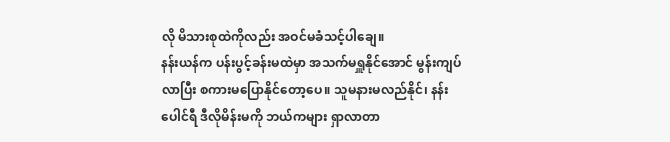လို မိသားစုထဲကိုလည်း အဝင်မခံသင့်ပါချေ။
နန်းယန်က ပန်းပွင့်ခန်းမထဲမှာ အသက်မရှူနိုင်အောင် မွန်းကျပ်လာပြီး စကားမပြောနိုင်တော့ပေ။ သူမနားမလည်နိုင်၊ နန်းပေါင်ရီ ဒီလိုမိန်းမကို ဘယ်ကများ ရှာလာတာ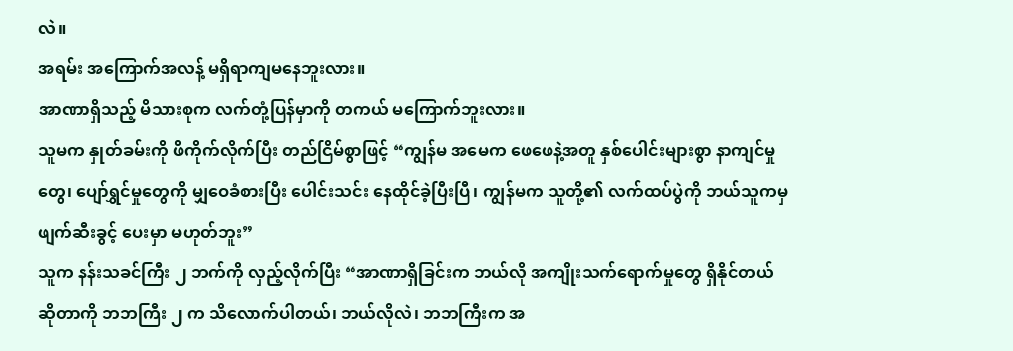လဲ။
အရမ်း အကြောက်အလန့် မရှိရာကျမနေဘူးလား။
အာဏာရှိသည့် မိသားစုက လက်တုံ့ပြန်မှာကို တကယ် မကြောက်ဘူးလား။
သူမက နှုတ်ခမ်းကို ဖိကိုက်လိုက်ပြီး တည်ငြိမ်စွာဖြင့် “ကျွန်မ အမေက ဖေဖေနဲ့အတူ နှစ်ပေါင်းများစွာ နာကျင်မှုတွေ၊ ပျော်ရွှင်မှုတွေကို မျှဝေခံစားပြီး ပေါင်းသင်း နေထိုင်ခဲ့ပြီးပြီ၊ ကျွန်မက သူတို့၏ လက်ထပ်ပွဲကို ဘယ်သူကမှ ဖျက်ဆီးခွင့် ပေးမှာ မဟုတ်ဘူး”
သူက နန်းသခင်ကြီး ၂ ဘက်ကို လှည့်လိုက်ပြီး “အာဏာရှိခြင်းက ဘယ်လို အကျိုးသက်ရောက်မှုတွေ ရှိနိုင်တယ် ဆိုတာကို ဘဘကြီး ၂ က သိလောက်ပါတယ်၊ ဘယ်လိုလဲ၊ ဘဘကြီးက အ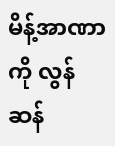မိန့်အာဏာကို လွန်ဆန်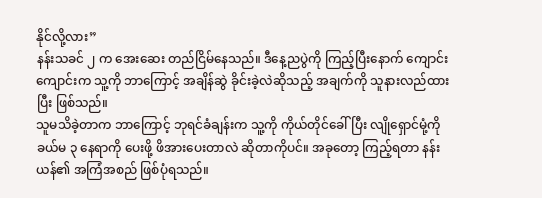နိုင်လို့လား”
နန်းသခင် ၂ က အေးဆေး တည်ငြိမ်နေသည်။ ဒီနေ့ညပွဲကို ကြည့်ပြီးနောက် ကျောင်းကျောင်းက သူ့ကို ဘာကြောင့် အချိန်ဆွဲ ခိုင်းခဲ့လဲဆိုသည့် အချက်ကို သူနားလည်ထားပြီး ဖြစ်သည်။
သူမသိခဲ့တာက ဘာကြောင့် ဘုရင်ခံချန်းက သူ့ကို ကိုယ်တိုင်ခေါ်ပြီး လျိုရှောင်မုံ့ကို ခယ်မ ၃ နေရာကို ပေးဖို့ ဖိအားပေးတာလဲ ဆိုတာကိုပင်။ အခုတော့ ကြည့်ရတာ နန်းယန်၏ အကြံအစည် ဖြစ်ပုံရသည်။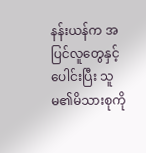နန်းယန်က အပြင်လူတွေနှင့် ပေါင်းပြီး သူမ၏မိသားစုကို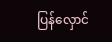ပြန်လှောင်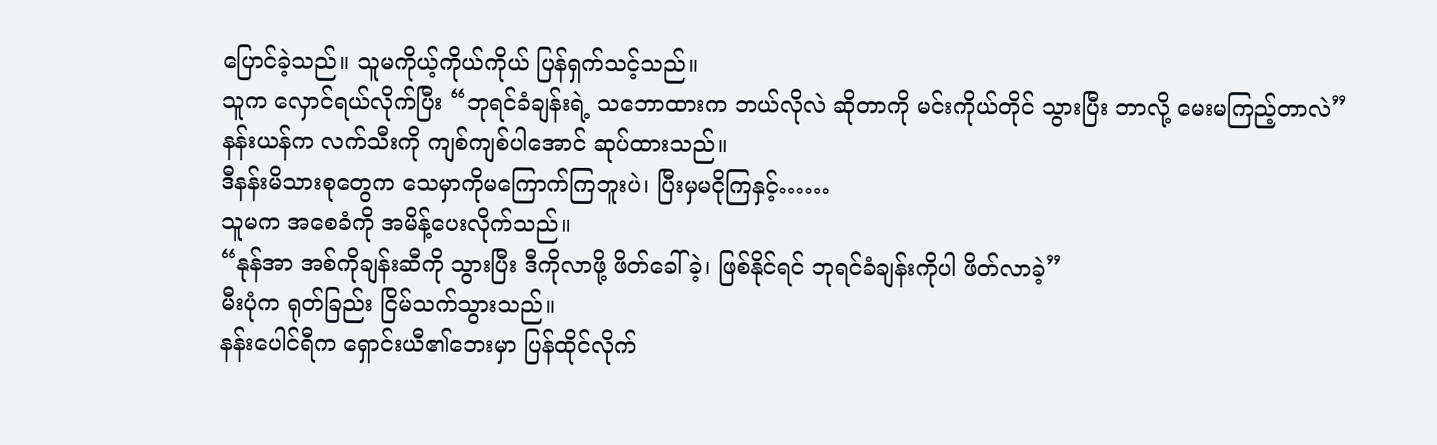ပြောင်ခဲ့သည်။ သူမကိုယ့်ကိုယ်ကိုယ် ပြန်ရှက်သင့်သည်။
သူက လှောင်ရယ်လိုက်ပြီး “ဘုရင်ခံချန်းရဲ့ သဘောထားက ဘယ်လိုလဲ ဆိုတာကို မင်းကိုယ်တိုင် သွားပြီး ဘာလို့ မေးမကြည့်တာလဲ”
နန်းယန်က လက်သီးကို ကျစ်ကျစ်ပါအောင် ဆုပ်ထားသည်။
ဒီနန်းမိသားစုတွေက သေမှာကိုမကြောက်ကြဘူးပဲ၊ ပြီးမှမငိုကြနှင့်……
သူမက အစေခံကို အမိန့်ပေးလိုက်သည်။
“နုန်အာ အစ်ကိုချန်းဆီကို သွားပြီး ဒီကိုလာဖို့ ဖိတ်ခေါ်ခဲ့၊ ဖြစ်နိုင်ရင် ဘုရင်ခံချန်းကိုပါ ဖိတ်လာခဲ့”
မီးပုံက ရုတ်ခြည်း ငြိမ်သက်သွားသည်။
နန်းပေါင်ရီက ရှောင်းယီ၏ဘေးမှာ ပြန်ထိုင်လိုက်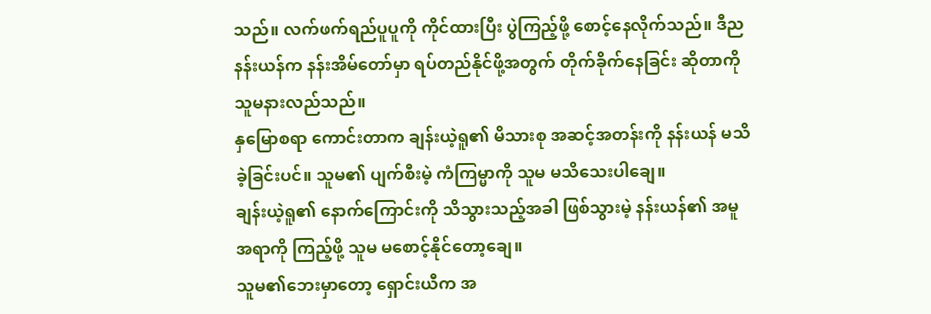သည်။ လက်ဖက်ရည်ပူပူကို ကိုင်ထားပြီး ပွဲကြည့်ဖို့ စောင့်နေလိုက်သည်။ ဒီည နန်းယန်က နန်းအိမ်တော်မှာ ရပ်တည်နိုင်ဖို့အတွက် တိုက်ခိုက်နေခြင်း ဆိုတာကို သူမနားလည်သည်။
နှမြောစရာ ကောင်းတာက ချန်းယဲ့ရူ၏ မိသားစု အဆင့်အတန်းကို နန်းယန် မသိခဲ့ခြင်းပင်။ သူမ၏ ပျက်စီးမဲ့ ကံကြမ္မာကို သူမ မသိသေးပါချေ။
ချန်းယဲ့ရူ၏ နောက်ကြောင်းကို သိသွားသည့်အခါ ဖြစ်သွားမဲ့ နန်းယန်၏ အမူအရာကို ကြည့်ဖို့ သူမ မစောင့်နိုင်တော့ချေ။
သူမ၏ဘေးမှာတော့ ရှောင်းယီက အ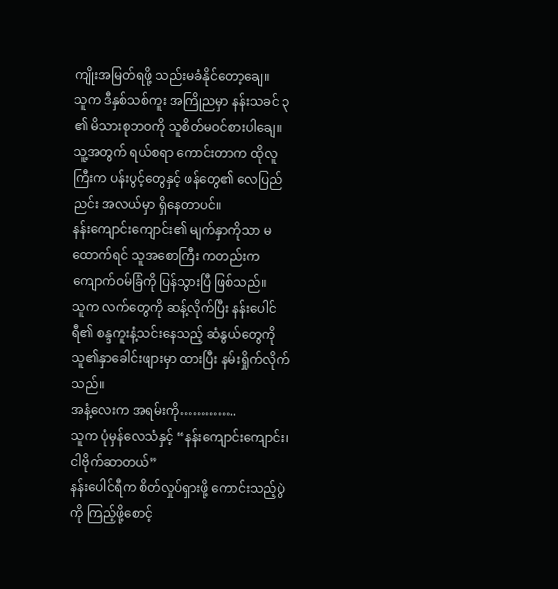ကျိုးအမြတ်ရဖို့ သည်းမခံနိုင်တော့ချေ။
သူက ဒီနှစ်သစ်ကူး အကြိုညမှာ နန်းသခင် ၃ ၏ မိသားစုဘဝကို သူစိတ်မဝင်စားပါချေ။ သူ့အတွက် ရယ်စရာ ကောင်းတာက ထိုလူကြီးက ပန်းပွင့်တွေနှင့် ဖန်တွေ၏ လေပြည်ညင်း အလယ်မှာ ရှိနေတာပင်။
နန်းကျောင်းကျောင်း၏ မျက်နှာကိုသာ မထောက်ရင် သူအစောကြီး ကတည်းက ကျောက်ဝမ်ခြံကို ပြန်သွားပြီ ဖြစ်သည်။
သူက လက်တွေကို ဆန့်လိုက်ပြီး နန်းပေါင်ရီ၏ စန္ဒကူးနံ့သင်းနေသည့် ဆံနွယ်တွေကို သူ၏နှာခေါင်းဖျားမှာ ထားပြီး နမ်းရှိုက်လိုက်သည်။
အနံ့လေးက အရမ်းကို…………..
သူက ပုံမှန်လေသံနှင့် “နန်းကျောင်းကျောင်း၊ ငါဗိုက်ဆာတယ်”
နန်းပေါင်ရီက စိတ်လှုပ်ရှားဖို့ ကောင်းသည့်ပွဲကို ကြည့်ဖို့စောင့်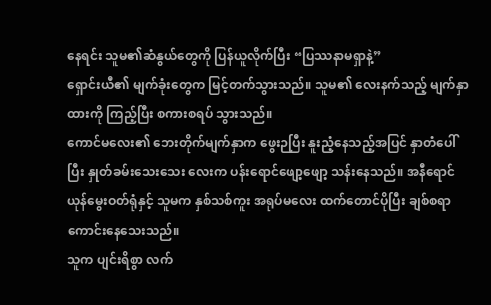နေရင်း သူမ၏ဆံနွယ်တွေကို ပြန်ယူလိုက်ပြီး “ပြဿနာမရှာနဲ့”
ရှောင်းယီ၏ မျက်ခုံးတွေက မြင့်တက်သွားသည်။ သူမ၏ လေးနက်သည့် မျက်နှာထားကို ကြည့်ပြီး စကားစရပ် သွားသည်။
ကောင်မလေး၏ ဘေးတိုက်မျက်နှာက ဖွေးဉပြီး နူးညံ့နေသည့်အပြင် နှာတံပေါ်ပြီး နှုတ်ခမ်းသေးသေး လေးက ပန်းရောင်ဖျော့ဖျော့ သန်းနေသည်။ အနီရောင် ယုန်မွေးဝတ်ရုံနှင့် သူမက နှစ်သစ်ကူး အရုပ်မလေး ထက်တောင်ပိုပြီး ချစ်စရာ ကောင်းနေသေးသည်။
သူက ပျင်းရိစွာ လက်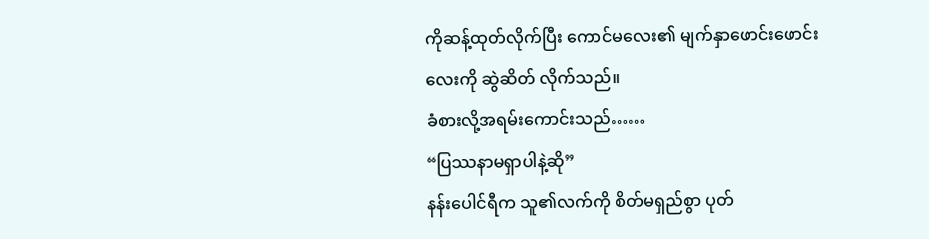ကိုဆန့်ထုတ်လိုက်ပြီး ကောင်မလေး၏ မျက်နှာဖောင်းဖောင်းလေးကို ဆွဲဆိတ် လိုက်သည်။
ခံစားလို့အရမ်းကောင်းသည်……
“ပြဿနာမရှာပါနဲ့ဆို”
နန်းပေါင်ရီက သူ၏လက်ကို စိတ်မရှည်စွာ ပုတ်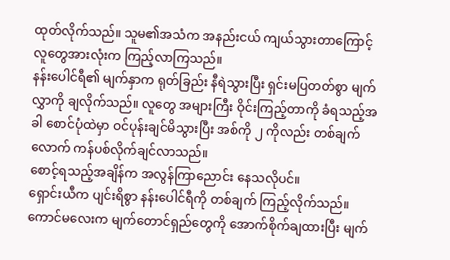ထုတ်လိုက်သည်။ သူမ၏အသံက အနည်းငယ် ကျယ်သွားတာကြောင့် လူတွေအားလုံးက ကြည့်လာကြသည်။
နန်းပေါင်ရီ၏ မျက်နှာက ရုတ်ခြည်း နီရဲသွားပြီး ရှင်းမပြတတ်စွာ မျက်လွှာကို ချလိုက်သည်။ လူတွေ အများကြီး ဝိုင်းကြည့်တာကို ခံရသည့်အခါ စောင်ပုံထဲမှာ ဝင်ပုန်းချင်မိသွားပြီး အစ်ကို ၂ ကိုလည်း တစ်ချက်လောက် ကန်ပစ်လိုက်ချင်လာသည်။
စောင့်ရသည့်အချိန်က အလွန်ကြာညောင်း နေသလိုပင်။
ရှောင်းယီက ပျင်းရိစွာ နန်းပေါင်ရီကို တစ်ချက် ကြည့်လိုက်သည်။ ကောင်မလေးက မျက်တောင်ရှည်တွေကို အောက်စိုက်ချထားပြီး မျက်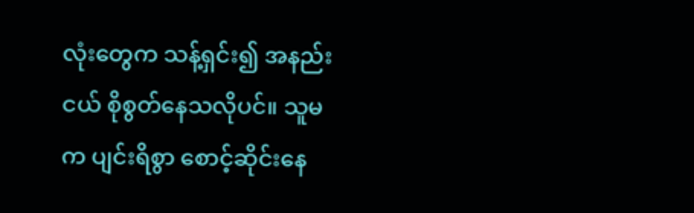လုံးတွေက သန့်ရှင်း၍ အနည်းငယ် စိုစွတ်နေသလိုပင်။ သူမက ပျင်းရိစွာ စောင့်ဆိုင်းနေ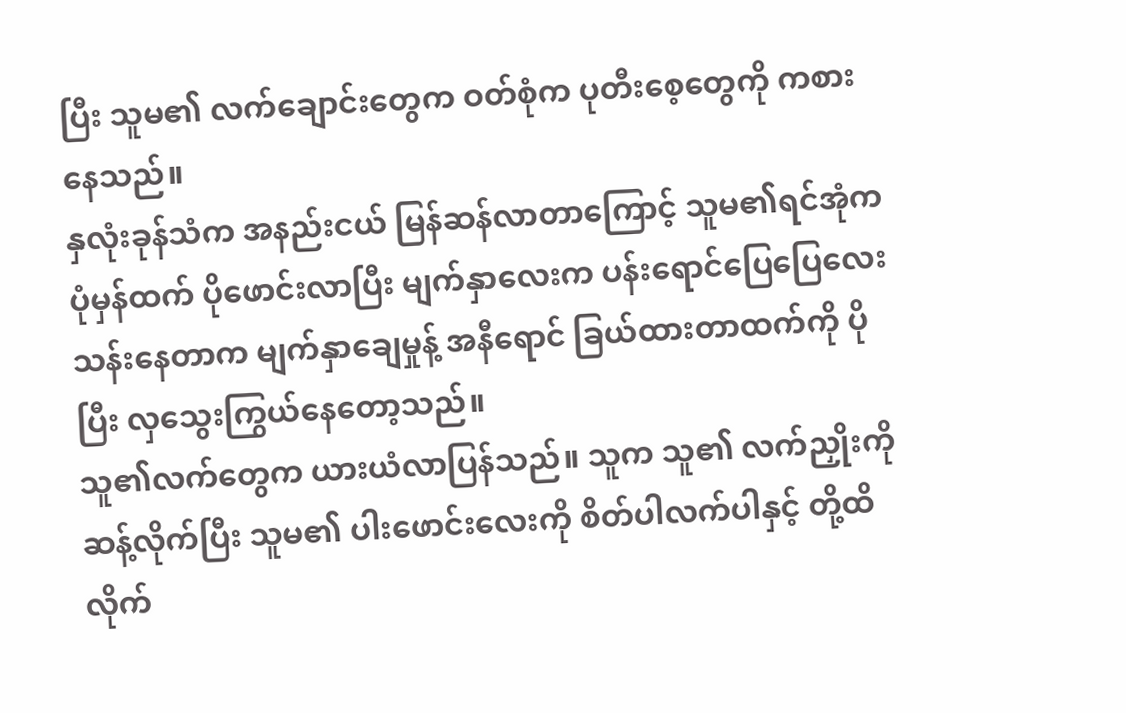ပြီး သူမ၏ လက်ချောင်းတွေက ဝတ်စုံက ပုတီးစေ့တွေကို ကစားနေသည်။
နှလုံးခုန်သံက အနည်းငယ် မြန်ဆန်လာတာကြောင့် သူမ၏ရင်အုံက ပုံမှန်ထက် ပိုဖောင်းလာပြီး မျက်နှာလေးက ပန်းရောင်ပြေပြေလေး သန်းနေတာက မျက်နှာချေမှုန့် အနီရောင် ခြယ်ထားတာထက်ကို ပိုပြီး လှသွေးကြွယ်နေတော့သည်။
သူ၏လက်တွေက ယားယံလာပြန်သည်။ သူက သူ၏ လက်ညှိုးကို ဆန့်လိုက်ပြီး သူမ၏ ပါးဖောင်းလေးကို စိတ်ပါလက်ပါနှင့် တို့ထိလိုက်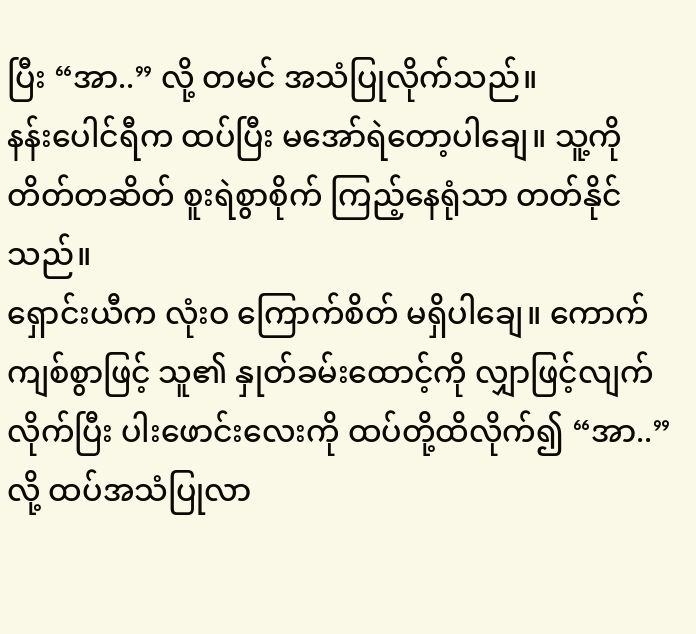ပြီး “အာ..” လို့ တမင် အသံပြုလိုက်သည်။
နန်းပေါင်ရီက ထပ်ပြီး မအော်ရဲတော့ပါချေ။ သူ့ကို တိတ်တဆိတ် စူးရဲစွာစိုက် ကြည့်နေရုံသာ တတ်နိုင်သည်။
ရှောင်းယီက လုံးဝ ကြောက်စိတ် မရှိပါချေ။ ကောက်ကျစ်စွာဖြင့် သူ၏ နှုတ်ခမ်းထောင့်ကို လျှာဖြင့်လျက် လိုက်ပြီး ပါးဖောင်းလေးကို ထပ်တို့ထိလိုက်၍ “အာ..” လို့ ထပ်အသံပြုလာ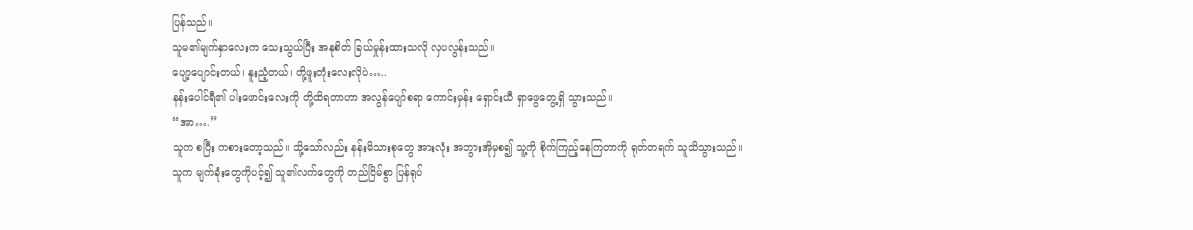ပြန်သည်။
သူမ၏မျက်နှာလေးက သေးသွယ်ပြီး အနုစိတ် ခြယ်မှုန်းထားသလို လှပလွန်းသည်။
ပျော့ပျောင်းတယ်၊ နူးညံ့တယ်၊ တို့ဖူးတုံးလေးလိုပဲ…..
နန်းပေါင်ရီ၏ ပါးဖောင်းလေးကို တို့ထိရတာဟာ အလွန်ပျော်စရာ ကောင်းမှန်း ရှောင်းယီ ရှာဖွေတွေ့ရှိ သွားသည်။
“အာ….”
သူက စပြီး ကစားတော့သည်။ သို့သော်လည်း နန်းမိသားစုတွေ အားလုံး အဘွားအိုမှစ၍ သူ့ကို စိုက်ကြည့်နေကြတာကို ရုတ်တရက် သူသိသွားသည်။
သူက မျက်ခုံးတွေကိုပင့်၍ သူ၏လက်တွေကို တည်ငြိမ်စွာ ပြန်ရုပ်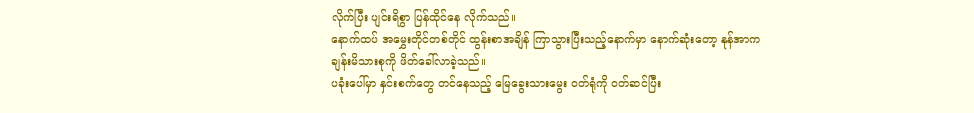လိုက်ပြီး ပျင်းရိစွာ ပြန်ထိုင်နေ လိုက်သည်။
နောက်ထပ် အမွှေးတိုင်တစ်တိုင် ထွန်းစာအချိန် ကြာသွားပြီးသည့်နောက်မှာ နောက်ဆုံးတော့ နုန်အာက ချန်းမိသားစုကို ဖိတ်ခေါ်လာခဲ့သည်။
ပခုံးပေါ်မှာ နှင်းစက်တွေ တင်နေသည့် မြေခွေးသားမွေး ဝတ်ရုံကို ဝတ်ဆင်ပြီး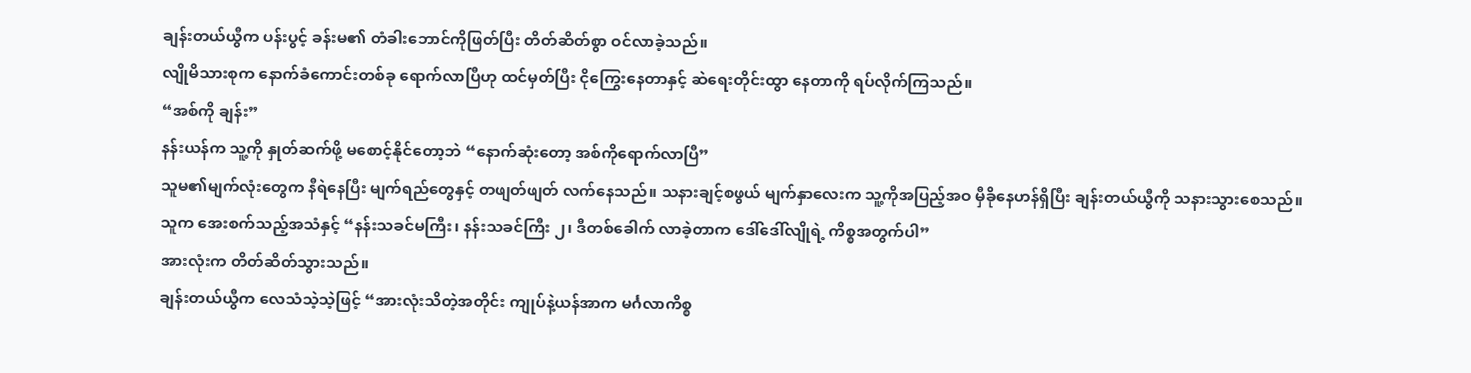ချန်းတယ်ယွီက ပန်းပွင့် ခန်းမ၏ တံခါးဘောင်ကိုဖြတ်ပြီး တိတ်ဆိတ်စွာ ဝင်လာခဲ့သည်။
လျိုမိသားစုက နောက်ခံကောင်းတစ်ခု ရောက်လာပြီဟု ထင်မှတ်ပြီး ငိုကြွေးနေတာနှင့် ဆဲရေးတိုင်းထွာ နေတာကို ရပ်လိုက်ကြသည်။
“အစ်ကို ချန်း”
နန်းယန်က သူ့ကို နှုတ်ဆက်ဖို့ မစောင့်နိုင်တော့ဘဲ “နောက်ဆုံးတော့ အစ်ကိုရောက်လာပြီ”
သူမ၏မျက်လုံးတွေက နီရဲနေပြီး မျက်ရည်တွေနှင့် တဖျတ်ဖျတ် လက်နေသည်။ သနားချင့်စဖွယ် မျက်နှာလေးက သူ့ကိုအပြည့်အဝ မှီခိုနေဟန်ရှိပြီး ချန်းတယ်ယွီကို သနားသွားစေသည်။
သူက အေးစက်သည့်အသံနှင့် “နန်းသခင်မကြီး၊ နန်းသခင်ကြီး ၂၊ ဒီတစ်ခေါက် လာခဲ့တာက ဒေါ်ဒေါ်လျိုရဲ့ ကိစ္စအတွက်ပါ”
အားလုံးက တိတ်ဆိတ်သွားသည်။
ချန်းတယ်ယွီက လေသံသဲ့သဲ့ဖြင့် “အားလုံးသိတဲ့အတိုင်း ကျုပ်နဲ့ယန်အာက မင်္ဂလာကိစ္စ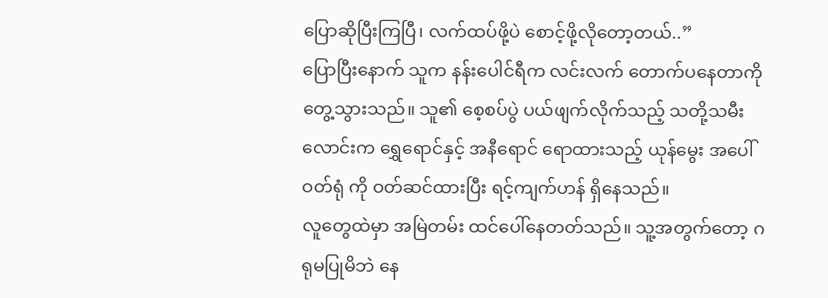ပြောဆိုပြီးကြပြီ၊ လက်ထပ်ဖို့ပဲ စောင့်ဖို့လိုတော့တယ်..”
ပြောပြီးနောက် သူက နန်းပေါင်ရီက လင်းလက် တောက်ပနေတာကို တွေ့သွားသည်။ သူ၏ စေ့စပ်ပွဲ ပယ်ဖျက်လိုက်သည့် သတို့သမီးလောင်းက ရွှေရောင်နှင့် အနီရောင် ရောထားသည့် ယုန်မွေး အပေါ်ဝတ်ရုံ ကို ဝတ်ဆင်ထားပြီး ရင့်ကျက်ဟန် ရှိနေသည်။
လူတွေထဲမှာ အမြဲတမ်း ထင်ပေါ်နေတတ်သည်။ သူ့အတွက်တော့ ဂရုမပြုမိဘဲ နေ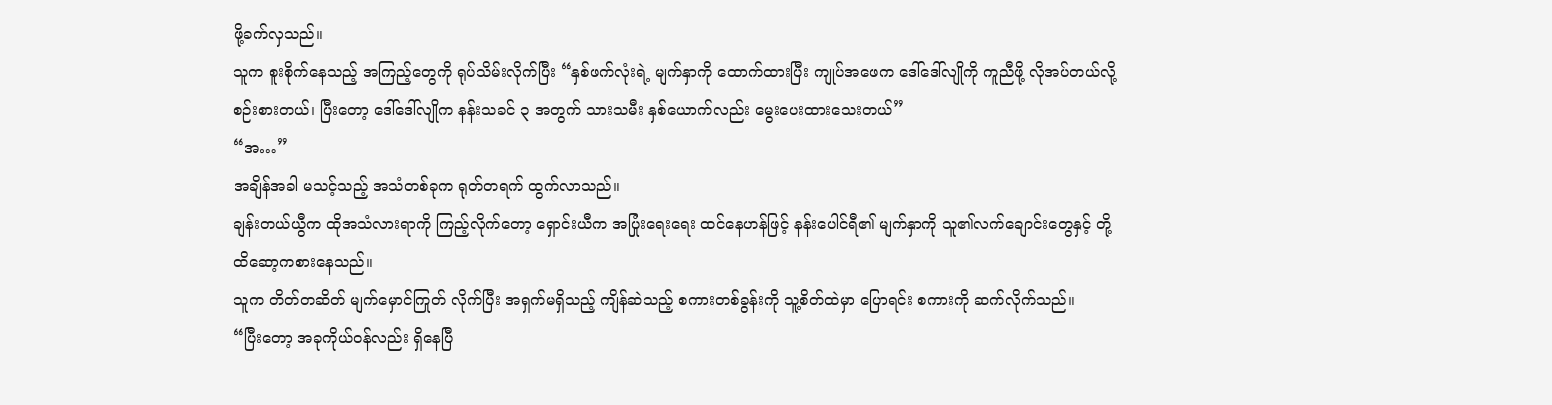ဖို့ခက်လှသည်။
သူက စူးစိုက်နေသည့် အကြည့်တွေကို ရုပ်သိမ်းလိုက်ပြီး “နှစ်ဖက်လုံးရဲ့ မျက်နှာကို ထောက်ထားပြီး ကျုပ်အဖေက ဒေါ်ဒေါ်လျိုကို ကူညီဖို့ လိုအပ်တယ်လို့ စဉ်းစားတယ်၊ ပြီးတော့ ဒေါ်ဒေါ်လျိုက နန်းသခင် ၃ အတွက် သားသမီး နှစ်ယောက်လည်း မွေးပေးထားသေးတယ်”
“အ…”
အချိန်အခါ မသင့်သည့် အသံတစ်ခုက ရုတ်တရက် ထွက်လာသည်။
ချန်းတယ်ယွီက ထိုအသံလားရာကို ကြည့်လိုက်တော့ ရှောင်းယီက အပြုံးရေးရေး ထင်နေဟန်ဖြင့် နန်းပေါင်ရီ၏ မျက်နှာကို သူ၏လက်ချောင်းတွေနှင့် တို့ထိဆော့ကစားနေသည်။
သူက တိတ်တဆိတ် မျက်မှောင်ကြုတ် လိုက်ပြီး အရှက်မရှိသည့် ကျိန်ဆဲသည့် စကားတစ်ခွန်းကို သူ့စိတ်ထဲမှာ ပြောရင်း စကားကို ဆက်လိုက်သည်။
“ပြီးတော့ အခုကိုယ်ဝန်လည်း ရှိနေပြီ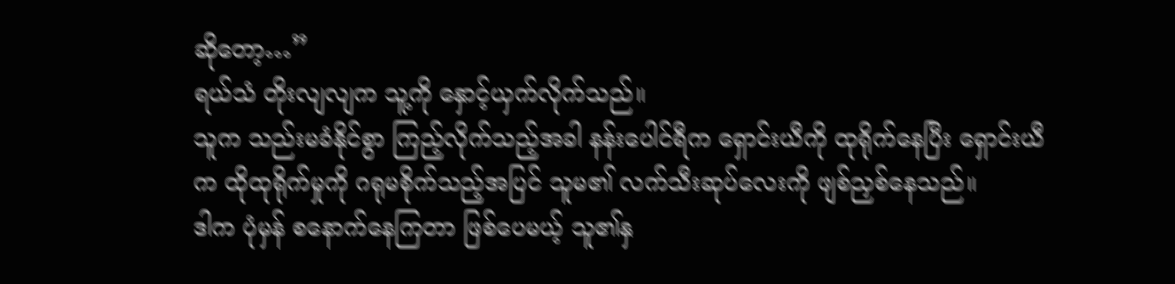ဆိုတော့…”
ရယ်သံ တိုးလျလျက သူ့ကို နှောင့်ယှက်လိုက်သည်။
သူက သည်းမခံနိုင်စွာ ကြည့်လိုက်သည့်အခါ နန်းပေါင်ရီက ရှောင်းယီကို ထုရိုက်နေပြီး ရှောင်းယီက ထိုထုရိုက်မှုကို ဂရုမစိုက်သည့်အပြင် သူမ၏ လက်သီးဆုပ်လေးကို ဖျစ်ညှစ်နေသည်။
ဒါက ပုံမှန် စနောက်နေကြတာ ဖြစ်ပေမယ့် သူ၏နှ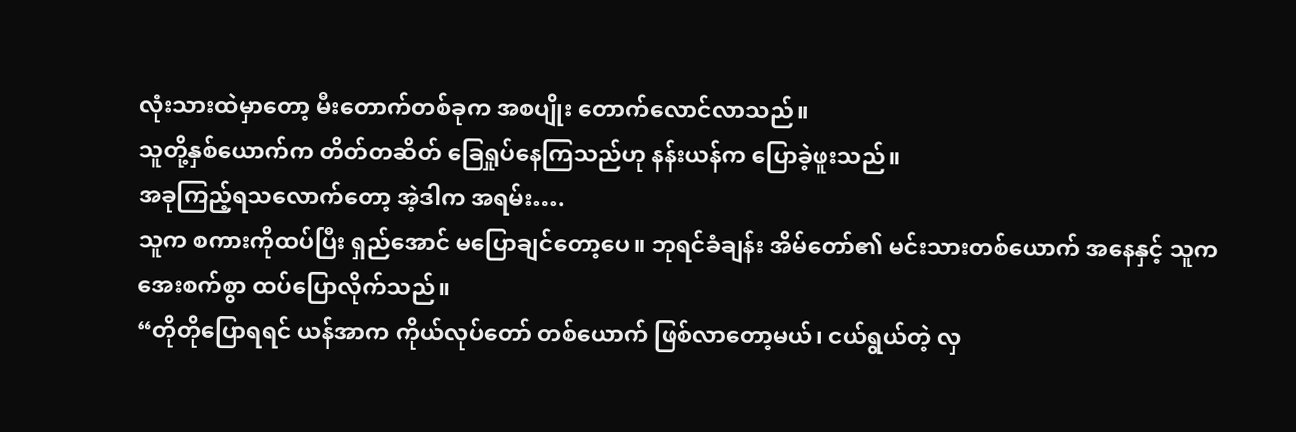လုံးသားထဲမှာတော့ မီးတောက်တစ်ခုက အစပျိုး တောက်လောင်လာသည်။
သူတို့နှစ်ယောက်က တိတ်တဆိတ် ခြေရှုပ်နေကြသည်ဟု နန်းယန်က ပြောခဲ့ဖူးသည်။
အခုကြည့်ရသလောက်တော့ အဲ့ဒါက အရမ်း….
သူက စကားကိုထပ်ပြီး ရှည်အောင် မပြောချင်တော့ပေ။ ဘုရင်ခံချန်း အိမ်တော်၏ မင်းသားတစ်ယောက် အနေနှင့် သူက အေးစက်စွာ ထပ်ပြောလိုက်သည်။
“တိုတိုပြောရရင် ယန်အာက ကိုယ်လုပ်တော် တစ်ယောက် ဖြစ်လာတော့မယ်၊ ငယ်ရွယ်တဲ့ လှ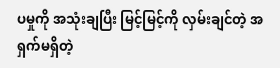ပမှုကို အသုံးချပြီး မြင့်မြင့်ကို လှမ်းချင်တဲ့ အရှက်မရှိတဲ့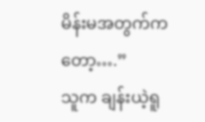မိန်းမအတွက်ကတော့….”
သူက ချန်းယဲ့ရူ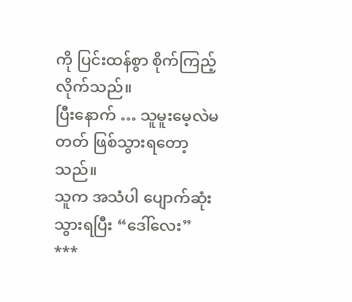ကို ပြင်းထန်စွာ စိုက်ကြည့်လိုက်သည်။
ပြီးနောက် … သူမူးမေ့လဲမတတ် ဖြစ်သွားရတော့သည်။
သူက အသံပါ ပျောက်ဆုံးသွားရပြီး “ဒေါ်လေး”
***